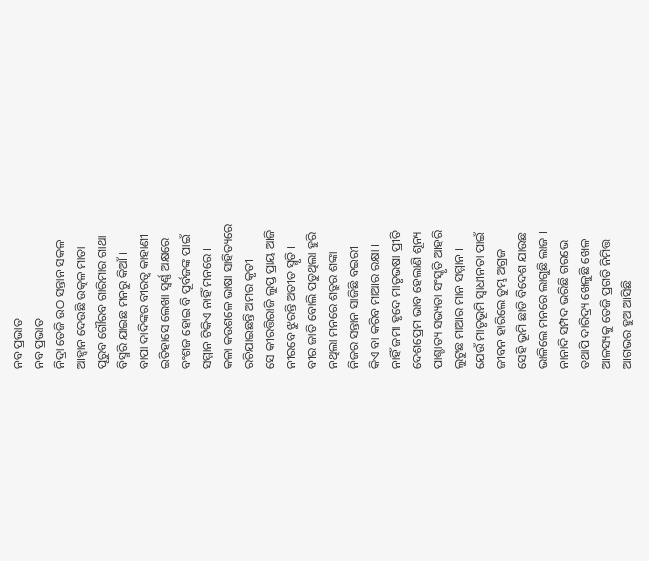ନବ ପ୍ରଭାତ
ନବ ପ୍ରଭାତ
ନିଦ୍ରା ତେଜି ଉଠ ସନ୍ତାନ ସକଳ
ଆହ୍ୱାନ ଦେଉଛି ଉତ୍କଳ ମାତା
ପୂରୁବ ଗୌରବ ଗାରିମାର ଗାଥା
ବିସ୍ମରି ଯାଇଛ ମନରୁ କିଆଁ ।
ବାପା ଦାଦିଙ୍କର ବୀରତ୍ୱ କାହାଣୀ
ଇତିହାସେ ଲେଖା ସ୍ଵର୍ଣ୍ଣ ଅକ୍ଷରେ
ବଂଶଜ ହୋଇ ବି ପୂର୍ବଜଙ୍କ ପାଇଁ
ସମ୍ମାନ ଟିକିଏ ନାହିଁ ମନରେ ।
କଳା କଉଶଳେ ଭାଷା ସାହିତ୍ୟରେ
ରଚିଯାଇଛନ୍ତି ଅମର କୃତୀ
ସେ କୀରତ୍ତିରାଜି ଲୁପ୍ତ ପ୍ରାୟ ଆଜି
ନୀରବେ ଝୁରନ୍ତି ଅତୀତ ସ୍ମୃତି ।
ବୀର ଜାତି ବୋଲି ପଡୁଥିଲା ହୁରି
ନଥିଲା ମନରେ ଶତ୍ରୁର ଶଙ୍କା
ନିଜର ସନ୍ତାନ ସାଜିଛି ବଇରୀ
କିଏ ବା କରିବ ମାଆର ରକ୍ଷା ।
ନାହିଁ ଜମା ହୃଦେ ମାତୃଭଷା ପ୍ରୀତି
ଦେଶପ୍ରେମ ଭାବ ହେଲାଣି ଶୂନ୍ୟ
ପାଶ୍ଚାତ୍ୟ ସଭ୍ୟତା ସଂସ୍କୃତି ଆହରି
ଲୁଟୁଛ ମାଆର ମାନ ସମ୍ମାନ ।
ଯେଉଁ ମାତୃଭୂମି ସ୍ୱାଧୀନତା ପାଇଁ
ଜୀବନ ହାରିଲେ ତୁମ୍ଭ ଅଗ୍ରଜ
ସେହି ଭୂମି ଛାଡି ବିଦେଶ ଯାଉଛ
ଭାଳିଲେ ମନରେ ଲାଗୁଛି ଲାଜ ।
ନାନାଦି ସମ୍ପଦ ଭରିଛି ଗରଭେ
ତଥାପି ଦାରିଦ୍ର୍ୟ ଖେଳୁଛି ଖେଳ
ଆଳସ୍ୟକୁ ତେଜି ପ୍ରଗତି ନିମିତ୍ତ
ଆଗଭର ହୁଅ ଆସିଛି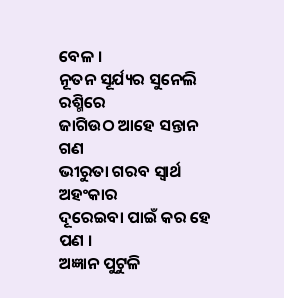ବେଳ ।
ନୂତନ ସୂର୍ଯ୍ୟର ସୁନେଲି ରଶ୍ମିରେ
ଜାଗିଉଠ ଆହେ ସନ୍ତାନ ଗଣ
ଭୀରୁତା ଗରବ ସ୍ୱାର୍ଥ ଅହଂକାର
ଦୂରେଇବା ପାଇଁ କର ହେ ପଣ ।
ଅଜ୍ଞାନ ପୁଟୁଳି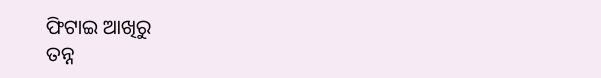ଫିଟାଇ ଆଖିରୁ
ତନ୍ନ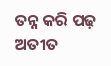ତନ୍ନ କରି ପଢ଼ ଅତୀତ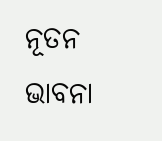ନୂତନ ଭାବନା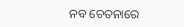ନବ ଚେତନାରେ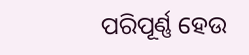ପରିପୂର୍ଣ୍ଣ ହେଉ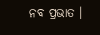ନବ ପ୍ରଭାତ ।